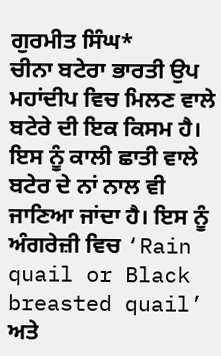ਗੁਰਮੀਤ ਸਿੰਘ*
ਚੀਨਾ ਬਟੇਰਾ ਭਾਰਤੀ ਉਪ ਮਹਾਂਦੀਪ ਵਿਚ ਮਿਲਣ ਵਾਲੇ ਬਟੇਰੇ ਦੀ ਇਕ ਕਿਸਮ ਹੈ। ਇਸ ਨੂੰ ਕਾਲੀ ਛਾਤੀ ਵਾਲੇ ਬਟੇਰ ਦੇ ਨਾਂ ਨਾਲ ਵੀ ਜਾਣਿਆ ਜਾਂਦਾ ਹੈ। ਇਸ ਨੂੰ ਅੰਗਰੇਜ਼ੀ ਵਿਚ ‘Rain quail or Black breasted quail’ ਅਤੇ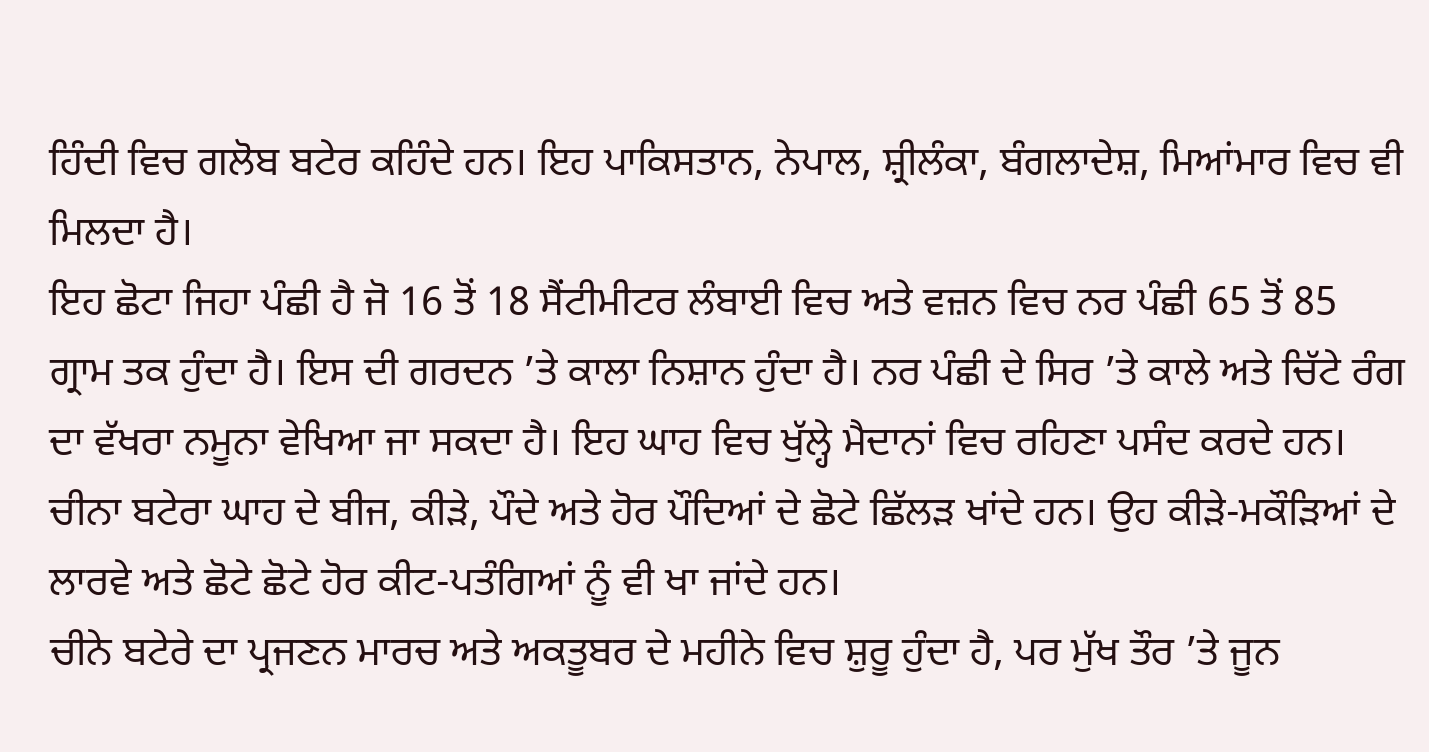ਹਿੰਦੀ ਵਿਚ ਗਲੋਬ ਬਟੇਰ ਕਹਿੰਦੇ ਹਨ। ਇਹ ਪਾਕਿਸਤਾਨ, ਨੇਪਾਲ, ਸ਼੍ਰੀਲੰਕਾ, ਬੰਗਲਾਦੇਸ਼, ਮਿਆਂਮਾਰ ਵਿਚ ਵੀ ਮਿਲਦਾ ਹੈ।
ਇਹ ਛੋਟਾ ਜਿਹਾ ਪੰਛੀ ਹੈ ਜੋ 16 ਤੋਂ 18 ਸੈਂਟੀਮੀਟਰ ਲੰਬਾਈ ਵਿਚ ਅਤੇ ਵਜ਼ਨ ਵਿਚ ਨਰ ਪੰਛੀ 65 ਤੋਂ 85 ਗ੍ਰਾਮ ਤਕ ਹੁੰਦਾ ਹੈ। ਇਸ ਦੀ ਗਰਦਨ ’ਤੇ ਕਾਲਾ ਨਿਸ਼ਾਨ ਹੁੰਦਾ ਹੈ। ਨਰ ਪੰਛੀ ਦੇ ਸਿਰ ’ਤੇ ਕਾਲੇ ਅਤੇ ਚਿੱਟੇ ਰੰਗ ਦਾ ਵੱਖਰਾ ਨਮੂਨਾ ਵੇਖਿਆ ਜਾ ਸਕਦਾ ਹੈ। ਇਹ ਘਾਹ ਵਿਚ ਖੁੱਲ੍ਹੇ ਮੈਦਾਨਾਂ ਵਿਚ ਰਹਿਣਾ ਪਸੰਦ ਕਰਦੇ ਹਨ। ਚੀਨਾ ਬਟੇਰਾ ਘਾਹ ਦੇ ਬੀਜ, ਕੀੜੇ, ਪੌਦੇ ਅਤੇ ਹੋਰ ਪੌਦਿਆਂ ਦੇ ਛੋਟੇ ਛਿੱਲੜ ਖਾਂਦੇ ਹਨ। ਉਹ ਕੀੜੇ-ਮਕੌੜਿਆਂ ਦੇ ਲਾਰਵੇ ਅਤੇ ਛੋਟੇ ਛੋਟੇ ਹੋਰ ਕੀਟ-ਪਤੰਗਿਆਂ ਨੂੰ ਵੀ ਖਾ ਜਾਂਦੇ ਹਨ।
ਚੀਨੇ ਬਟੇਰੇ ਦਾ ਪ੍ਰਜਣਨ ਮਾਰਚ ਅਤੇ ਅਕਤੂਬਰ ਦੇ ਮਹੀਨੇ ਵਿਚ ਸ਼ੁਰੂ ਹੁੰਦਾ ਹੈ, ਪਰ ਮੁੱਖ ਤੌਰ ’ਤੇ ਜੂਨ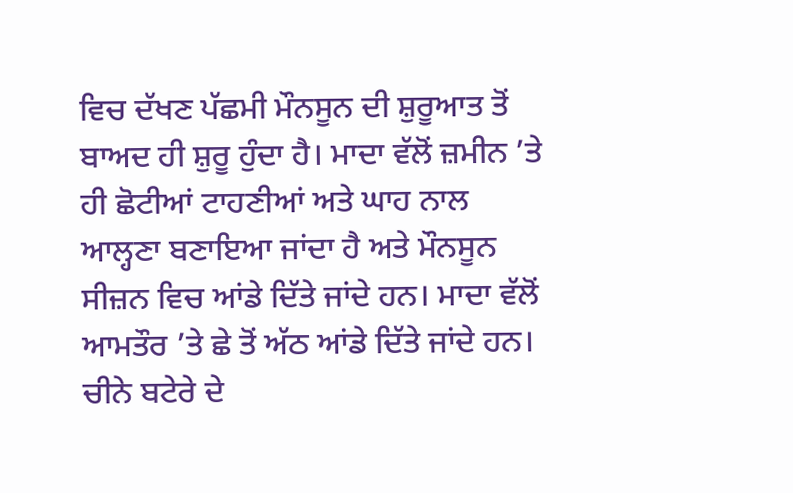ਵਿਚ ਦੱਖਣ ਪੱਛਮੀ ਮੌਨਸੂਨ ਦੀ ਸ਼ੁਰੂਆਤ ਤੋਂ ਬਾਅਦ ਹੀ ਸ਼ੁਰੂ ਹੁੰਦਾ ਹੈ। ਮਾਦਾ ਵੱਲੋਂ ਜ਼ਮੀਨ ’ਤੇ ਹੀ ਛੋਟੀਆਂ ਟਾਹਣੀਆਂ ਅਤੇ ਘਾਹ ਨਾਲ ਆਲ੍ਹਣਾ ਬਣਾਇਆ ਜਾਂਦਾ ਹੈ ਅਤੇ ਮੌਨਸੂਨ ਸੀਜ਼ਨ ਵਿਚ ਆਂਡੇ ਦਿੱਤੇ ਜਾਂਦੇ ਹਨ। ਮਾਦਾ ਵੱਲੋਂ ਆਮਤੌਰ ’ਤੇ ਛੇ ਤੋਂ ਅੱਠ ਆਂਡੇ ਦਿੱਤੇ ਜਾਂਦੇ ਹਨ। ਚੀਨੇ ਬਟੇਰੇ ਦੇ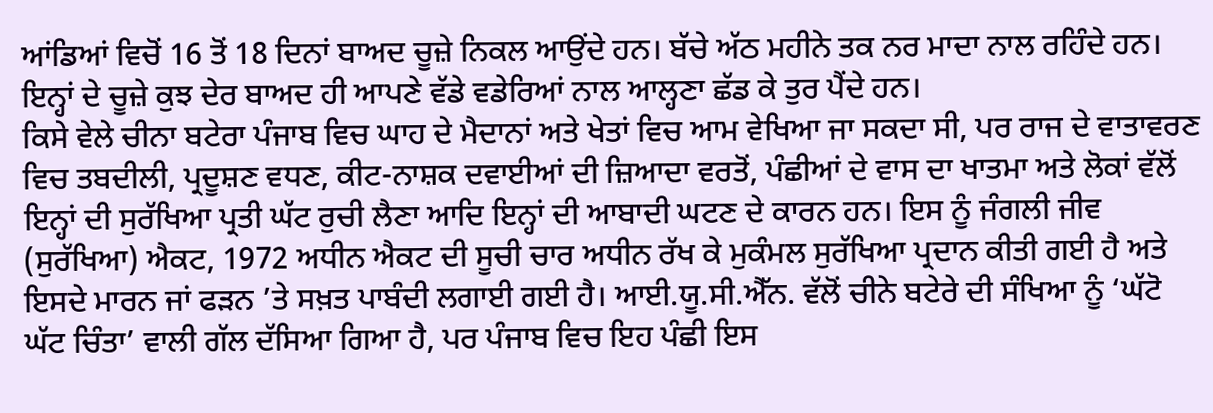ਆਂਡਿਆਂ ਵਿਚੋਂ 16 ਤੋਂ 18 ਦਿਨਾਂ ਬਾਅਦ ਚੂਜ਼ੇ ਨਿਕਲ ਆਉਂਦੇ ਹਨ। ਬੱਚੇ ਅੱਠ ਮਹੀਨੇ ਤਕ ਨਰ ਮਾਦਾ ਨਾਲ ਰਹਿੰਦੇ ਹਨ। ਇਨ੍ਹਾਂ ਦੇ ਚੂਜ਼ੇ ਕੁਝ ਦੇਰ ਬਾਅਦ ਹੀ ਆਪਣੇ ਵੱਡੇ ਵਡੇਰਿਆਂ ਨਾਲ ਆਲ੍ਹਣਾ ਛੱਡ ਕੇ ਤੁਰ ਪੈਂਦੇ ਹਨ।
ਕਿਸੇ ਵੇਲੇ ਚੀਨਾ ਬਟੇਰਾ ਪੰਜਾਬ ਵਿਚ ਘਾਹ ਦੇ ਮੈਦਾਨਾਂ ਅਤੇ ਖੇਤਾਂ ਵਿਚ ਆਮ ਵੇਖਿਆ ਜਾ ਸਕਦਾ ਸੀ, ਪਰ ਰਾਜ ਦੇ ਵਾਤਾਵਰਣ ਵਿਚ ਤਬਦੀਲੀ, ਪ੍ਰਦੂਸ਼ਣ ਵਧਣ, ਕੀਟ-ਨਾਸ਼ਕ ਦਵਾਈਆਂ ਦੀ ਜ਼ਿਆਦਾ ਵਰਤੋਂ, ਪੰਛੀਆਂ ਦੇ ਵਾਸ ਦਾ ਖਾਤਮਾ ਅਤੇ ਲੋਕਾਂ ਵੱਲੋਂ ਇਨ੍ਹਾਂ ਦੀ ਸੁਰੱਖਿਆ ਪ੍ਰਤੀ ਘੱਟ ਰੁਚੀ ਲੈਣਾ ਆਦਿ ਇਨ੍ਹਾਂ ਦੀ ਆਬਾਦੀ ਘਟਣ ਦੇ ਕਾਰਨ ਹਨ। ਇਸ ਨੂੰ ਜੰਗਲੀ ਜੀਵ (ਸੁਰੱਖਿਆ) ਐਕਟ, 1972 ਅਧੀਨ ਐਕਟ ਦੀ ਸੂਚੀ ਚਾਰ ਅਧੀਨ ਰੱਖ ਕੇ ਮੁਕੰਮਲ ਸੁਰੱਖਿਆ ਪ੍ਰਦਾਨ ਕੀਤੀ ਗਈ ਹੈ ਅਤੇ ਇਸਦੇ ਮਾਰਨ ਜਾਂ ਫੜਨ ’ਤੇ ਸਖ਼ਤ ਪਾਬੰਦੀ ਲਗਾਈ ਗਈ ਹੈ। ਆਈ.ਯੂ.ਸੀ.ਐੱਨ. ਵੱਲੋਂ ਚੀਨੇ ਬਟੇਰੇ ਦੀ ਸੰਖਿਆ ਨੂੰ ‘ਘੱਟੋ ਘੱਟ ਚਿੰਤਾ’ ਵਾਲੀ ਗੱਲ ਦੱਸਿਆ ਗਿਆ ਹੈ, ਪਰ ਪੰਜਾਬ ਵਿਚ ਇਹ ਪੰਛੀ ਇਸ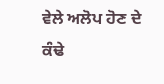ਵੇਲੇ ਅਲੋਪ ਹੋਣ ਦੇ ਕੰਢੇ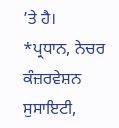’ਤੇ ਹੈ।
*ਪ੍ਰਧਾਨ, ਨੇਚਰ ਕੰਜ਼ਰਵੇਸ਼ਨ ਸੁਸਾਇਟੀ,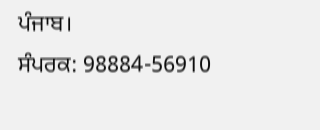ਪੰਜਾਬ।
ਸੰਪਰਕ: 98884-56910